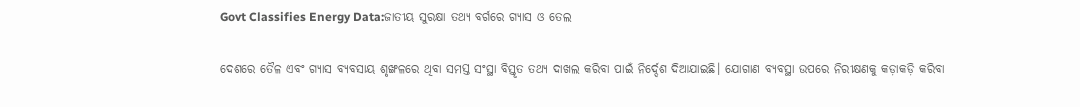Govt Classifies Energy Data:ଜାତୀୟ ସୁରକ୍ଷା ତଥ୍ୟ ବର୍ଗରେ ଗ୍ୟାସ ଓ ତେଲ

ଦେଶରେ ତୈଳ ଏବଂ ଗ୍ୟାସ ବ୍ୟବସାୟ ଶୃଙ୍ଖଳରେ ଥିବା ସମସ୍ତ ସଂସ୍ଥା ବିସ୍ତୃତ ତଥ୍ୟ ଦାଖଲ କରିବା ପାଇଁ ନି‌ର୍ଦ୍ଦେଶ ଦିଆଯାଇଛି। ଯୋଗାଣ ବ୍ୟବସ୍ଥା ଉପରେ ନିରୀକ୍ଷଣକୁ କଡ଼ାକଡ଼ି କରିବା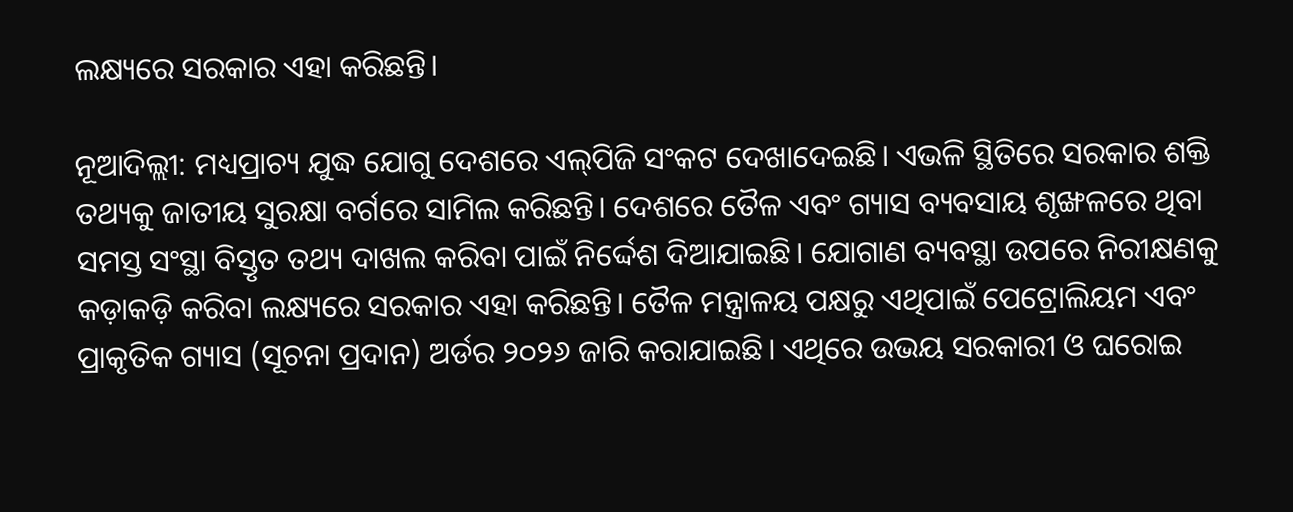ଲକ୍ଷ୍ୟରେ ସରକାର ଏହା କରିଛନ୍ତି।

ନୂଆଦିଲ୍ଲୀ: ମଧ୍ୟପ୍ରାଚ୍ୟ ଯୁଦ୍ଧ ଯୋଗୁ ଦେଶରେ ଏଲ୍‌ପିଜି ସଂକଟ ଦେଖାଦେଇଛି। ଏଭଳି ସ୍ଥିତିରେ ସରକାର ଶକ୍ତି ତଥ୍ୟକୁ ଜାତୀୟ ସୁରକ୍ଷା ବର୍ଗରେ ସାମିଲ କରିଛନ୍ତି। ଦେଶରେ ତୈଳ ଏବଂ ଗ୍ୟାସ ବ୍ୟବସାୟ ଶୃଙ୍ଖଳରେ ଥିବା ସମସ୍ତ ସଂସ୍ଥା ବିସ୍ତୃତ ତଥ୍ୟ ଦାଖଲ କରିବା ପାଇଁ ନି‌ର୍ଦ୍ଦେଶ ଦିଆଯାଇଛି। ଯୋଗାଣ ବ୍ୟବସ୍ଥା ଉପରେ ନିରୀକ୍ଷଣକୁ କଡ଼ାକଡ଼ି କରିବା ଲକ୍ଷ୍ୟରେ ସରକାର ଏହା କରିଛନ୍ତି। ତୈଳ ମନ୍ତ୍ରାଳୟ ପକ୍ଷରୁ ଏଥିପାଇଁ ପେଟ୍ରୋଲିୟମ ଏବଂ ପ୍ରାକୃତିକ ଗ୍ୟାସ (ସୂଚନା ପ୍ରଦାନ) ଅର୍ଡର ୨୦୨୬ ଜାରି କରାଯାଇଛି। ଏଥିରେ ଉଭୟ ସରକାରୀ ଓ ଘରୋଇ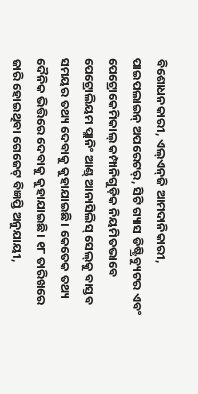ବିଶୋଧନକାରୀ, ଏଲ୍‌ଏନ୍‌ଜି ଆମଦାନିକାରୀ, ପାଇପଲାଇନ୍‌ ଅପରେଟର୍‌, ସିଟି ଗ୍ୟାସ ଡିଷ୍ଟ୍ରିବ୍ୟୁଟର ଏବଂ ପେଟ୍ରୋକେମିକାଲ୍‌ କମ୍ପାନିଗୁଡ଼ିକ ନିୟମିତଭାବେ ପେଟ୍ରୋଲିୟମ ପ୍ଲାନିଂ ଆଣ୍ଡ୍‌ ଆନାସିଲିସ୍‌ ସେଲ୍‌କୁ ବାସ୍ତବ ସମୟର ତଥ୍ୟ ଦେବାକୁ କୁହାଯାଇଛି। କେତେକ ତଥ୍ୟ ଦୈନିକ ଭିତ୍ତିରେ ଦେବାକୁ କୁହାଯାଇଛି। ୧୮ ତାରିଖରେ ଜାରି ହୋଇଥିବା ଗେଜେଟ୍‌ ବିଜ୍ଞପ୍ତି ଅନୁଯାୟୀ,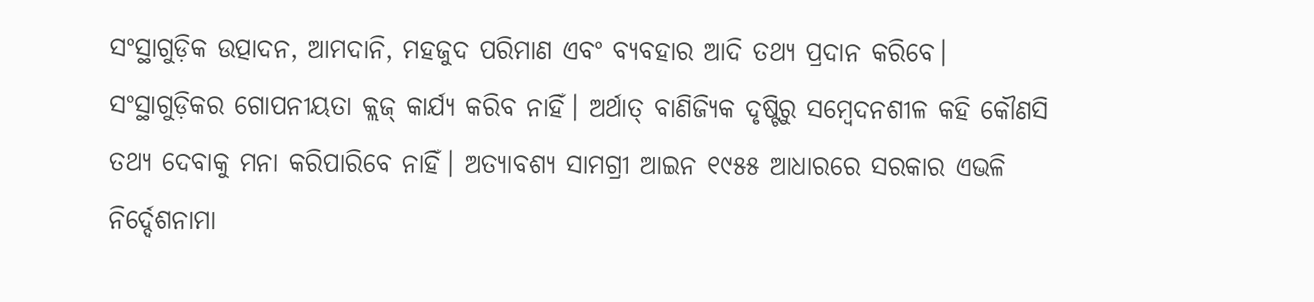ସଂସ୍ଥାଗୁଡ଼ିକ ଉତ୍ପାଦନ, ଆମଦାନି, ମହଜୁଦ ପରିମାଣ ଏବଂ ବ୍ୟବହାର ଆଦି ତଥ୍ୟ ପ୍ରଦାନ କରିବେ। ସଂସ୍ଥାଗୁଡ଼ିକର ଗୋପନୀୟତା କ୍ଲଜ୍‌ କାର୍ଯ୍ୟ କରିବ ନାହିଁ। ଅର୍ଥାତ୍‌ ବାଣିଜ୍ୟିକ ଦୃଷ୍ଟିରୁ ସମ୍ବେଦନଶୀଳ କହି କୌଣସି ତଥ୍ୟ ଦେବାକୁ ମନା କରିପାରିବେ ନାହିଁ। ଅତ୍ୟାବଶ୍ୟ ସାମଗ୍ରୀ ଆଇନ ୧୯୫୫ ଆଧାରରେ ସରକାର ଏଭଳି ନିର୍ଦ୍ଦେଶନାମା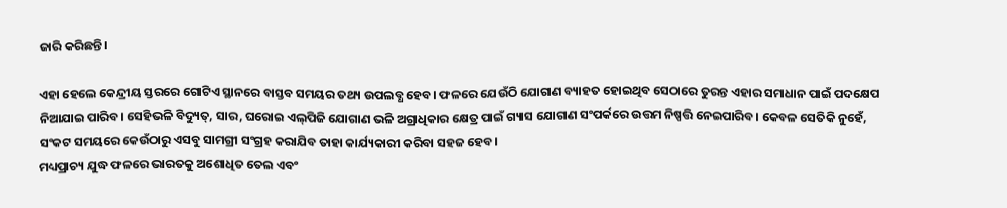ଜାରି କରିଛନ୍ତି।

ଏହା ହେଲେ କେନ୍ଦ୍ରୀୟ ସ୍ତରରେ ଗୋଟିଏ ସ୍ଥାନରେ ବାସ୍ତବ ସମୟର ତଥ୍ୟ ଉପଲବ୍ଧ ହେବ। ଫଳରେ ଯେଉଁଠି ଯୋଗାଣ ବ୍ୟାହତ ହୋଇଥିବ ସେଠାରେ ତୁରନ୍ତ ଏହାର ସମାଧାନ ପାଇଁ ପଦକ୍ଷେପ ନିଆଯାଇ ପାରିବ। ସେହିଭଳି ବିଦ୍ୟୁତ୍‌, ସାର, ଘରୋଇ ଏଲ୍‌ପିଜି ଯୋଗାଣ ଭଳି ଅଗ୍ରାଧିକାର କ୍ଷେତ୍ର ପାଇଁ ଗ୍ୟାସ ଯୋଗାଣ ସଂପର୍କରେ ଉତ୍ତମ ନିଷ୍ପତ୍ତି ନେଇପାରିବ। କେବଳ ସେତିକି ନୁହେଁ, ସଂକଟ ସମୟରେ କେଉଁଠାରୁ ଏସବୁ ସାମଗ୍ରୀ ସଂଗ୍ରହ କରାଯିବ ତାହା କାର୍ଯ୍ୟକାରୀ କରିବା ସହଜ ହେବ।
ମଧ୍ୟପ୍ରାଚ୍ୟ ଯୁଦ୍ଧ ଫଳରେ ଭାରତକୁ ଅଶୋଧିତ ତେଲ ଏବଂ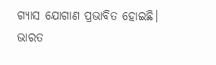ଗ୍ୟାସ ଯୋଗାଣ ପ୍ରଭାବିତ ହୋଇଛି। ଭାରତ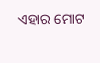ଏହାର ମୋଟ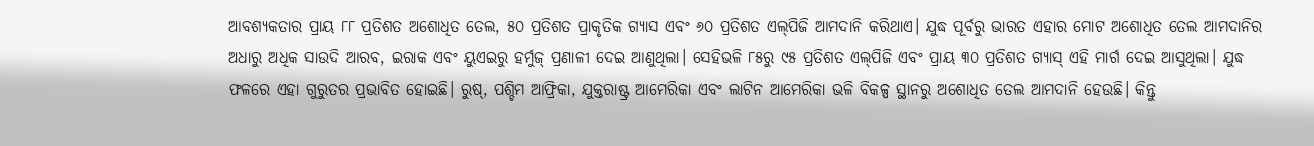ଆବଶ୍ୟକତାର ପ୍ରାୟ ୮୮ ପ୍ରତିଶତ ଅଶୋଧିତ ତେଲ, ୫୦ ପ୍ରତିଶତ ପ୍ରାକୃତିକ ଗ୍ୟାସ ଏବଂ ୬୦ ପ୍ରତିଶତ ଏଲ୍‌ପିଜି ଆମଦାନି କରିଥାଏ। ଯୁଦ୍ଧ ପୂର୍ବରୁ ଭାରତ ଏହାର ମୋଟ ଅଶୋଧିତ ତେଲ ଆମଦାନିର ଅଧାରୁ ଅଧିକ ସାଉଦି ଆରବ, ଇରାକ ଏବଂ ୟୁଏଇରୁ ହର୍ମୁଜ୍‌ ପ୍ରଣାଳୀ ଦେଇ ଆଣୁଥିଲା। ସେହିଭଳି ୮୫ରୁ ୯୫ ପ୍ରତିଶତ ଏଲ୍‌ପିଜି ଏବଂ ପ୍ରାୟ ୩୦ ପ୍ରତିଶତ ଗ୍ୟାସ୍‌ ଏହି ମାର୍ଗ ଦେଇ ଆସୁଥିଲା। ଯୁଦ୍ଧ ଫଳରେ ଏହା ଗୁରୁତର ପ୍ରଭାବିତ ହୋଇଛି। ରୁଷ୍‌, ପଶ୍ଚିମ ଆଫ୍ରିକା, ଯୁକ୍ତରାଷ୍ଟ୍ର ଆମେରିକା ଏବଂ ଲାଟିନ ଆମେରିକା ଭଳି ବିକଳ୍ପ ସ୍ଥାନରୁ ଅଶୋଧିତ ତେଲ ଆମଦାନି ହେଉଛି। କିନ୍ତୁ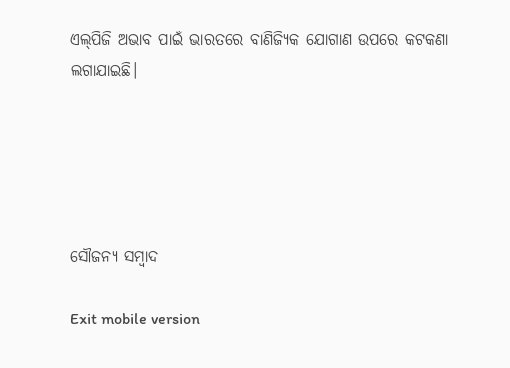ଏଲ୍‌ପିଜି ଅଭାବ ପାଇଁ ଭାରତରେ ବାଣିଜ୍ୟିକ ଯୋଗାଣ ଉପରେ କଟକଣା ଲଗାଯାଇଛି।





ସୌଜନ୍ୟ ସମ୍ବାଦ

Exit mobile version